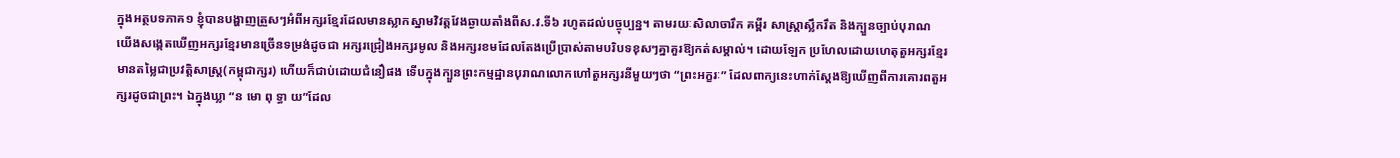ក្នុងអត្ថបទភាគ១ ខ្ញុំបានបង្ហាញត្រួសៗអំពីអក្សរខ្មែរដែលមានស្លាកស្នាមវិវត្តវែងឆ្ងាយតាំងពីស.វ.ទី៦ រហូតដល់បច្ចុប្បន្ន។ តាមរយៈសិលាចារឹក គម្ពីរ សាស្ត្រាស្លឹករឹត និងក្បួនច្បាប់បុរាណ យើងសង្កេតឃើញអក្សរខ្មែរមានច្រើនទម្រង់ដូចជា អក្សរជ្រៀងអក្សរមូល និងអក្សរខមដែលតែងប្រើប្រាស់តាមបរិបទខុសៗគ្នាគួរឱ្យកត់សម្គាល់។ ដោយឡែក ប្រហែលដោយហេតុតួអក្សរខ្មែរមានតម្លៃជាប្រវត្តិសាស្រ្ត(កម្ពុជាក្សរ) ហើយក៏ជាប់ដោយជំនឿផង ទើបក្នុងក្បួនព្រះកម្មដ្ឋានបុរាណលោកហៅតួអក្សរនីមួយៗថា “ព្រះអក្ខរៈ” ដែលពាក្យនេះហាក់ស្តែងឱ្យឃើញពីការគោរពតួអក្សរដូចជាព្រះ។ ឯក្នុងឃ្លា “ន មោ ពុ ទ្ធា យ”ដែល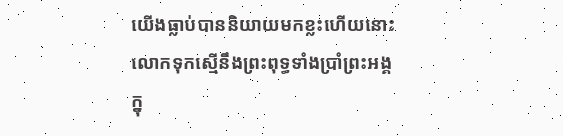យើងធ្លាប់បាននិយាយមកខ្លះហើយនោះ លោកទុកស្មើនឹងព្រះពុទ្ធទាំងប្រាំព្រះអង្គក្នុ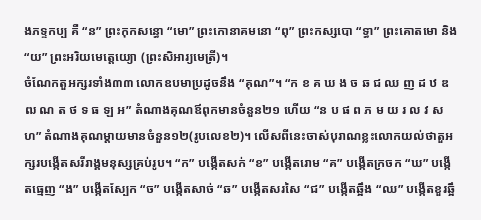ងភទ្ទកប្ប គឺ “ន” ព្រះកុកសន្ធោ “មោ” ព្រះកោនាគមនោ “ពុ” ព្រះកស្សបោ “ទ្ធា” ព្រះគោតមោ និង “យ” ព្រះអរិយមេត្តេយ្យោ (ព្រះសិអារ្យមេត្រី)។
ចំណែកតួអក្សរទាំង៣៣ លោកឧបមាប្រដូចនឹង “គុណ”។ “ក ខ គ ឃ ង ច ឆ ជ ឈ ញ ដ ឋ ឌ ឍ ណ ត ថ ទ ធ ឡ អ” តំណាងគុណឪពុកមានចំនួន២១ ហើយ “ន ប ផ ព ភ ម យ រ ល វ ស ហ” តំណាងគុណម្តាយមានចំនួន១២(រូបលេខ២)។ លើសពីនេះចាស់បុរាណខ្លះលោកយល់ថាតួអក្សរបង្កើតសរីរាង្គមនុស្សគ្រប់រូប។ “ក” បង្កើតសក់ “ខ” បង្កើតរោម “គ” បង្កើតក្រចក “ឃ” បង្កើតធ្មេញ “ង” បង្កើតស្បែក “ច” បង្កើតសាច់ “ឆ” បង្កើតសរសៃ “ជ” បង្កើតឆ្អឹង “ឈ” បង្កើតខួរឆ្អឹ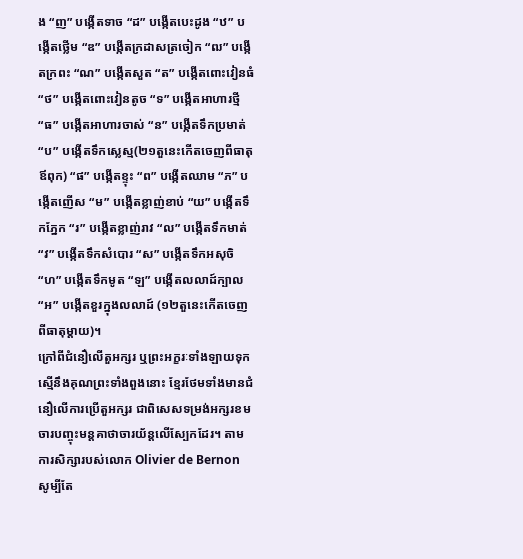ង “ញ” បង្កើតទាច “ដ” បង្កើតបេះដូង “ឋ” បង្កើតថ្លើម “ឌ” បង្កើតក្រដាសត្រចៀក “ឍ” បង្កើតក្រពះ “ណ” បង្កើតសួត “ត” បង្កើតពោះវៀនធំ “ថ” បង្កើតពោះវៀនតូច “ទ” បង្កើតអាហារថ្មី “ធ” បង្កើតអាហារចាស់ “ន” បង្កើតទឹកប្រមាត់ “ប” បង្កើតទឹកស្លេស្ម(២១តួនេះកើតចេញពីធាតុឪពុក) “ផ” បង្កើតខ្ទុះ “ព” បង្កើតឈាម “ភ” បង្កើតញើស “ម” បង្កើតខ្លាញ់ខាប់ “យ” បង្កើតទឹកភ្នែក “រ” បង្កើតខ្លាញ់រាវ “ល” បង្កើតទឹកមាត់ “វ” បង្កើតទឹកសំបោរ “ស” បង្កើតទឹកអសុចិ “ហ” បង្កើតទឹកមូត “ឡ” បង្កើតលលាដ៍ក្បាល “អ” បង្កើតខួរក្នុងលលាដ៍ (១២តួនេះកើតចេញពីធាតុម្តាយ)។
ក្រៅពីជំនឿលើតួអក្សរ ឬព្រះអក្ខរៈទាំងឡាយទុកស្មើនឹងគុណព្រះទាំងពួងនោះ ខ្មែរថែមទាំងមានជំនឿលើការប្រើតួអក្សរ ជាពិសេសទម្រង់អក្សរខម ចារបញ្ចុះមន្តគាថាចារយ័ន្តលើស្បែកដែរ។ តាមការសិក្សារបស់លោក Olivier de Bernon សូម្បីតែ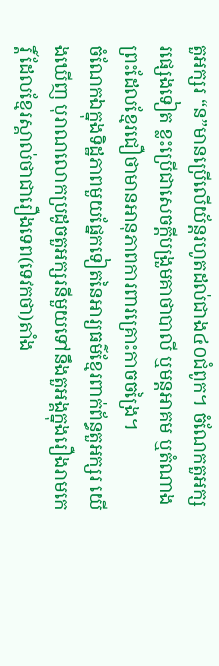តួអក្សរ “ន”មានប្រើលើយ័ន្តរហូតដល់ជាង៤០ជំពូក។ ចំណែកតួអក្សរផ្សេងទៀត ខ្លះប្រើជាសេចក្តីបង្រួមគាថាបាលី ឬមន្តអាគម ឬតំណាងព្រះដែលខ្មែរជឿថាមានអានុភាពការពារគ្រោះកាចចង្រៃ។
ចំណែកឯក្នុងទិដ្ឋភាពមួយផ្នែកទៀតនៃអារ្យធម៌ខ្មែរពាក់ព័ន្ធតួអក្សរ យើងឃើញ បុរាណលោកប្រដូចតួអក្សរនីមួយទៅនឹងតួអង្គក្នុងរឿងរាមកេរ្តិ៍ ដែលខ្មែរស្គាល់ថាជារឿងទេព(ទេវកថា)តាំង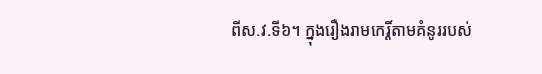ពីស.វ.ទី៦។ ក្នុងរឿងរាមកេរ្តិ៍តាមគំនូររបស់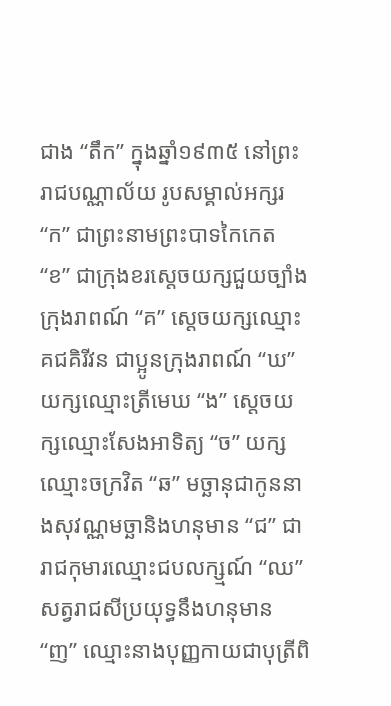ជាង “តឹក” ក្នុងឆ្នាំ១៩៣៥ នៅព្រះរាជបណ្ណាល័យ រូបសម្គាល់អក្សរ “ក” ជាព្រះនាមព្រះបាទកៃកេត “ខ” ជាក្រុងខរស្តេចយក្សជួយច្បាំងក្រុងរាពណ៍ “គ” ស្តេចយក្សឈ្មោះគជគិរីវន ជាប្អូនក្រុងរាពណ៍ “ឃ” យក្សឈ្មោះត្រីមេឃ “ង” ស្តេចយក្សឈ្មោះសែងអាទិត្យ “ច” យក្សឈ្មោះចក្រវិត “ឆ” មច្ឆានុជាកូននាងសុវណ្ណមច្ឆានិងហនុមាន “ជ” ជារាជកុមារឈ្មោះជបលក្ស្មណ៍ “ឈ” សត្វរាជសីប្រយុទ្ធនឹងហនុមាន “ញ” ឈ្មោះនាងបុញ្ញកាយជាបុត្រីពិ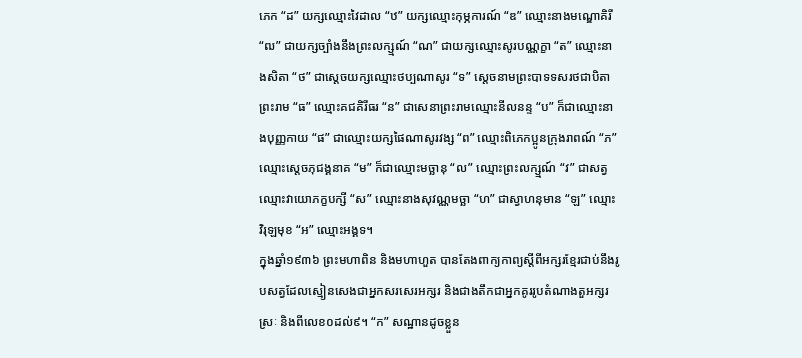ភេក “ដ” យក្សឈ្មោះវៃដាល “ឋ” យក្សឈ្មោះកុម្ភការណ៍ “ឌ” ឈ្មោះនាងមណ្ឌោគិរី “ឍ” ជាយក្សច្បាំងនឹងព្រះលក្ស្មណ៍ “ណ” ជាយក្សឈ្មោះសូរបណ្ណក្ខា “ត” ឈ្មោះនាងសិតា “ថ” ជាស្តេចយក្សឈ្មោះថប្បណាសូរ “ទ” ស្តេចនាមព្រះបាទទសរថជាបិតាព្រះរាម “ធ” ឈ្មោះគជគិរីធរ “ន” ជាសេនាព្រះរាមឈ្មោះនីលនន្ទ “ប” ក៏ជាឈ្មោះនាងបុញ្ញកាយ “ផ” ជាឈ្មោះយក្សផៃណាសូរវង្ស “ព” ឈ្មោះពិភេកប្អូនក្រុងរាពណ៍ “ភ” ឈ្មោះស្តេចភុជង្គនាគ “ម” ក៏ជាឈ្មោះមច្ឆានុ “ល” ឈ្មោះព្រះលក្ស្មណ៍ “វ” ជាសត្វឈ្មោះវាយោភក្ខបក្សី “ស” ឈ្មោះនាងសុវណ្ណមច្ឆា “ហ” ជាស្វាហនុមាន “ឡ” ឈ្មោះវិរុឡមុខ “អ” ឈ្មោះអង្គទ។
ក្នុងឆ្នាំ១៩៣៦ ព្រះមហាពិន និងមហាហួត បានតែងពាក្យកាព្យស្ដីពីអក្សរខ្មែរជាប់នឹងរូបសត្វដែលស្មៀនសេងជាអ្នកសរសេរអក្សរ និងជាងតឹកជាអ្នកគូររូបតំណាងតួអក្សរ ស្រៈ និងពីលេខ០ដល់៩។ “ក” សណ្ឋានដូចខ្លួន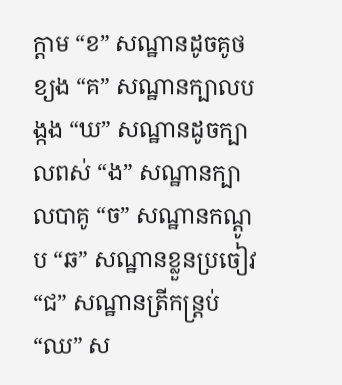ក្ដាម “ខ” សណ្ឋានដូចគូថខ្យង “គ” សណ្ឋានក្បាលបង្កង “ឃ” សណ្ឋានដូចក្បាលពស់ “ង” សណ្ឋានក្បាលបាគូ “ច” សណ្ឋានកណ្ដូប “ឆ” សណ្ឋានខ្លួនប្រចៀវ “ជ” សណ្ឋានត្រីកន្ត្រប់ “ឈ” ស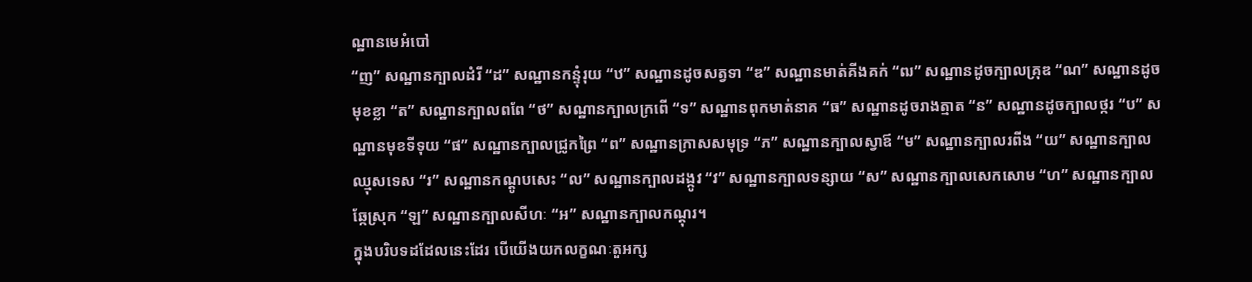ណ្ឋានមេអំបៅ
“ញ” សណ្ឋានក្បាលដំរី “ដ” សណ្ឋានកន្ទុំរុយ “ឋ” សណ្ឋានដូចសត្វទា “ឌ” សណ្ឋានមាត់គីងគក់ “ឍ” សណ្ឋានដូចក្បាលគ្រុឌ “ណ” សណ្ឋានដូចមុខខ្លា “ត” សណ្ឋានក្បាលពពែ “ថ” សណ្ឋានក្បាលក្រពើ “ទ” សណ្ឋានពុកមាត់នាគ “ធ” សណ្ឋានដូចរាងត្មាត “ន” សណ្ឋានដូចក្បាលថ្ករ “ប” សណ្ឋានមុខទីទុយ “ផ” សណ្ឋានក្បាលជ្រូកព្រៃ “ព” សណ្ឋានក្រាសសមុទ្រ “ភ” សណ្ឋានក្បាលស្វាឪ “ម” សណ្ឋានក្បាលរពីង “យ” សណ្ឋានក្បាលឈ្មុសទេស “រ” សណ្ឋានកណ្ដូបសេះ “ល” សណ្ឋានក្បាលដង្កូវ “វ” សណ្ឋានក្បាលទន្សាយ “ស” សណ្ឋានក្បាលសេកសោម “ហ” សណ្ឋានក្បាលឆ្កែស្រុក “ឡ” សណ្ឋានក្បាលសីហៈ “អ” សណ្ឋានក្បាលកណ្ដុរ។
ក្នុងបរិបទដដែលនេះដែរ បើយើងយកលក្ខណៈតួអក្ស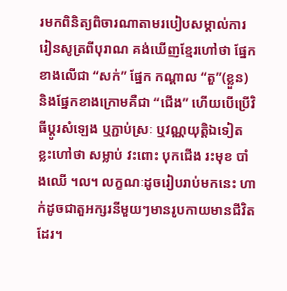រមកពិនិត្យពិចារណាតាមរបៀបសម្គាល់ការរៀនសូត្រពីបុរាណ គង់ឃើញខ្មែរហៅថា ផ្នែកខាងលើជា “សក់” ផ្នែក កណ្តាល “តួ”(ខ្លួន) និងផ្នែកខាងក្រោមគឺជា “ជើង” ហើយបើប្រើវិធីប្តូរសំឡេង ឬភ្ជាប់ស្រៈ ឬវណ្ណយុត្តិឯទៀត ខ្លះហៅថា សម្លាប់ វះពោះ បុកជើង រះមុខ បាំងឈើ ។ល។ លក្ខណៈដូចរៀបរាប់មកនេះ ហាក់ដូចជាតួអក្សរនីមួយៗមានរូបកាយមានជីវិតដែរ។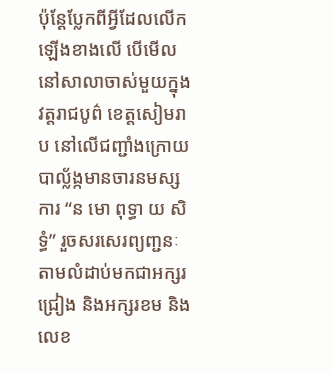ប៉ុន្តែប្លែកពីអ្វីដែលលើកឡើងខាងលើ បើមើលនៅសាលាចាស់មួយក្នុងវត្តរាជបូព៌ ខេត្តសៀមរាប នៅលើជញ្ជាំងក្រោយបាល្ល័ង្កមានចារនមស្សការ “ន មោ ពុទ្ធា យ សិទ្ធំ” រួចសរសេរព្យញ្ជនៈតាមលំដាប់មកជាអក្សរជ្រៀង និងអក្សរខម និងលេខ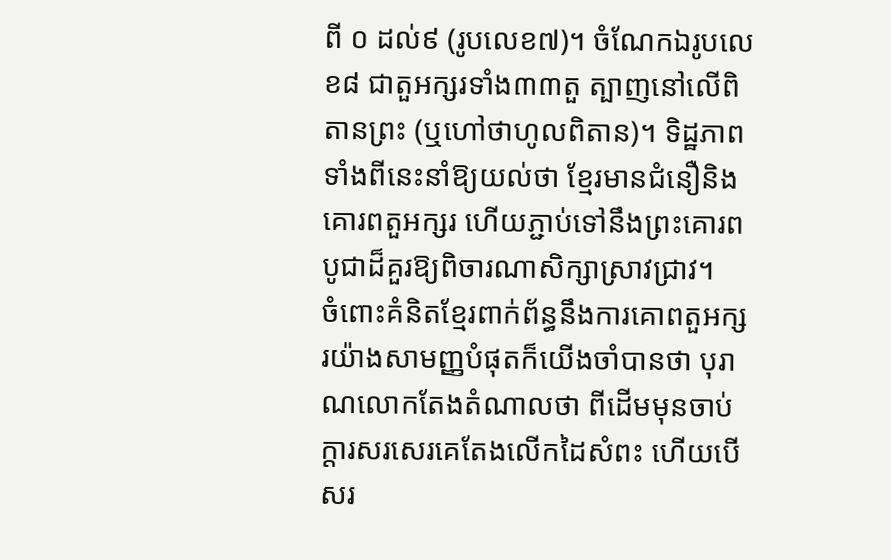ពី ០ ដល់៩ (រូបលេខ៧)។ ចំណែកឯរូបលេខ៨ ជាតួអក្សរទាំង៣៣តួ ត្បាញនៅលើពិតានព្រះ (ឬហៅថាហូលពិតាន)។ ទិដ្ឋភាពទាំងពីនេះនាំឱ្យយល់ថា ខ្មែរមានជំនឿនិងគោរពតួអក្សរ ហើយភ្ជាប់ទៅនឹងព្រះគោរពបូជាដ៏គួរឱ្យពិចារណាសិក្សាស្រាវជ្រាវ។
ចំពោះគំនិតខ្មែរពាក់ព័ន្ធនឹងការគោពតួអក្សរយ៉ាងសាមញ្ញបំផុតក៏យើងចាំបានថា បុរាណលោកតែងតំណាលថា ពីដើមមុនចាប់ក្តារសរសេរគេតែងលើកដៃសំពះ ហើយបើសរ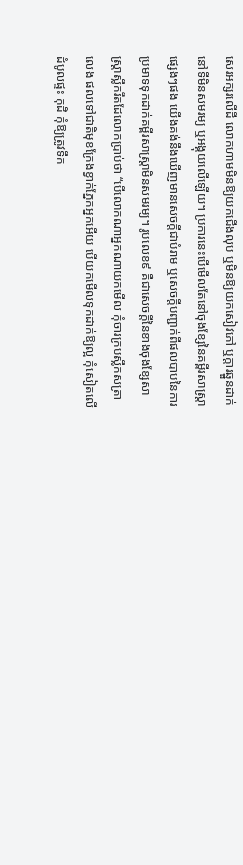សេរអក្សរលើដី លោកហាមមិនឱ្យយកជើងលុប ឬមិនឱ្យយកសៀវភៅ ឬក្តារឆ្នួនដាក់នៅទីមិនសមរម្យ ឬអង្គុយលើឡើយ។ ប្រការនេះបើមើលតែនៅចុងខ្សែនៃគម្ពីរសាស្រ្តាផ្សេងៗផង យើងគង់នឹងឃើញមានសេចក្តីជាបំរាម ឬសេចក្តីបញ្ជាក់ពីផលបាបនៃការប្រមាទទុកដាក់គម្ពីរសាស្រ្តាមិនសមរម្យ។ រូបលេខ៩ គឺជាសេចក្តីនៃខាងចុងខ្សែសាស្រ្តាស្លឹករឹតដែលោកប្រាប់ថា “បើលោកណាអ្នកណាយកមើល កុំចារក្របស្លឹកសត្រាលេង ផលទៅជាតិមុខក្រែងខ្វាក់ភ្នែកអ្នកអើយ បើយកមើលទុកដាក់ឱ្យល្អ កុំសៀតលើដំបូលផ្ទះ កុដិ កុំឱ្យត្រូវទឹក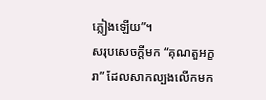ភ្លៀងឡើយ”។
សរុបសេចក្តីមក “គុណតួអក្ខរា” ដែលសាកល្បងលើកមក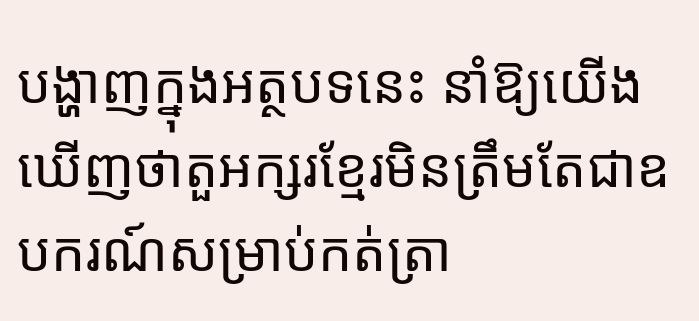បង្ហាញក្នុងអត្ថបទនេះ នាំឱ្យយើងឃើញថាតួអក្សរខ្មែរមិនត្រឹមតែជាឧបករណ៍សម្រាប់កត់ត្រា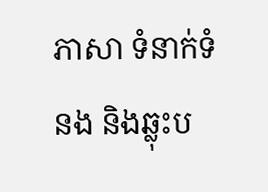ភាសា ទំនាក់ទំនង និងឆ្លុះប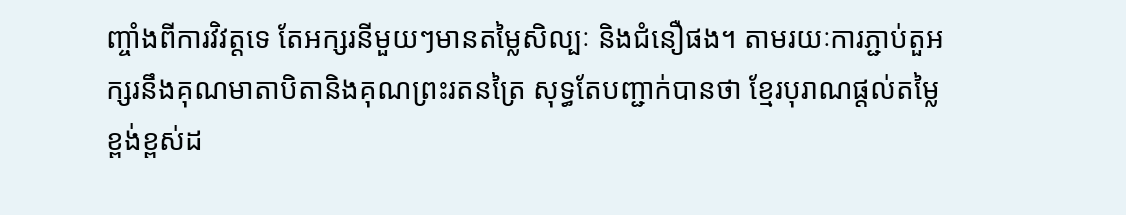ញ្ចាំងពីការវិវត្តទេ តែអក្សរនីមួយៗមានតម្លៃសិល្បៈ និងជំនឿផង។ តាមរយៈការភ្ជាប់តួអក្សរនឹងគុណមាតាបិតានិងគុណព្រះរតនត្រៃ សុទ្ធតែបញ្ជាក់បានថា ខ្មែរបុរាណផ្តល់តម្លៃខ្ពង់ខ្ពស់ដ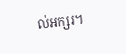ល់អក្សរ។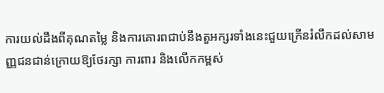ការយល់ដឹងពីគុណតម្លៃ និងការគោរពជាប់នឹងតួអក្សរទាំងនេះជួយក្រើនរំលឹកដល់សាមញ្ញជនជាន់ក្រោយឱ្យថែរក្សា ការពារ និងលើកកម្ពស់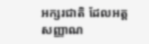អក្សរជាតិ ដែលអត្តសញ្ញាណ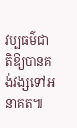វប្បធម៌ជាតិឱ្យបានគង់វង្សទៅអនាគត៕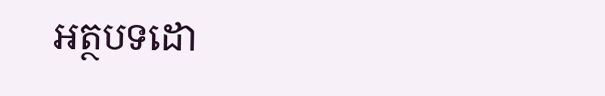អត្ថបទដោ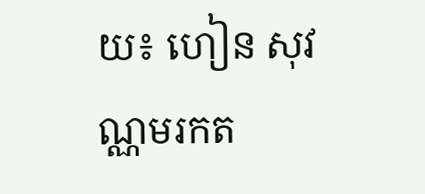យ៖ ហៀន សុវណ្ណមរកត